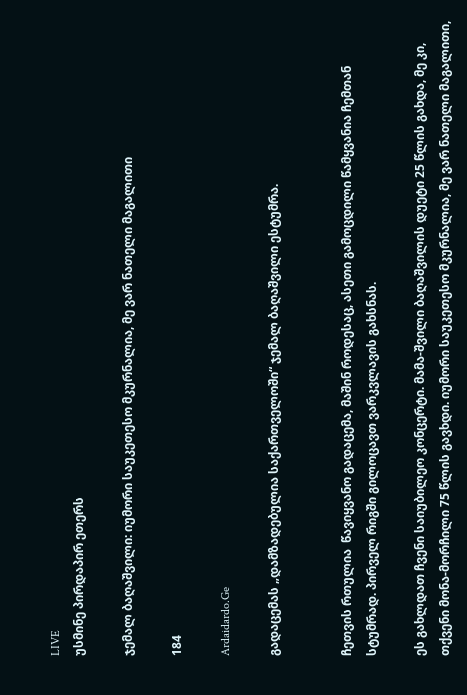LIVE
უსმინე პირდაპირ ეთერს

ჯემალ ბაღაშვილი: იუმორი საუკეთესო მკურნალია, მე ვარ ნათელი მაგალითი

184

Ardaidardo.Ge

გადაცემას „დამზადებულია საქართველოში“ ჯემალ ბაღაშვილი ესტუმრა.


ჩეთვის რთულია  წავიყვანო გადაცემა, მაშინ როდესაც, ასეთი გამოცდილი წამყვანია ჩემთან სტუმრად. პირველ რიგში გილოცავთ ვარკვლავის გახსნას.

ეს გახლდათ ჩვენი საიუბილეო კონცერტი. მამა-შვილი ბაღაშვილის დუეტი 25 წლის გახდა, მე კი, თქვენი მონა-მორჩილი 75 წლის გავხდი. იუმორი საუკეთესო მკურნალია, მე ვარ ნათელი მაგალითი,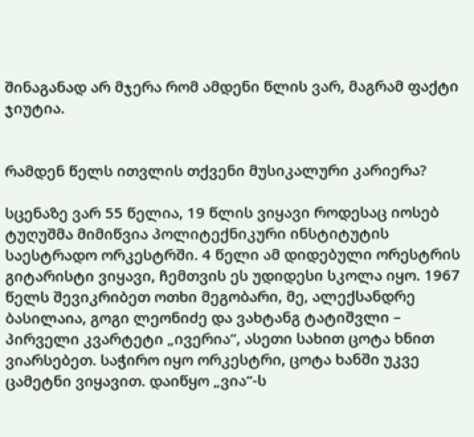შინაგანად არ მჯერა რომ ამდენი წლის ვარ, მაგრამ ფაქტი ჯიუტია.


რამდენ წელს ითვლის თქვენი მუსიკალური კარიერა?

სცენაზე ვარ 55 წელია, 19 წლის ვიყავი როდესაც იოსებ ტუღუშმა მიმიწვია პოლიტექნიკური ინსტიტუტის საესტრადო ორკესტრში. 4 წელი ამ დიდებული ორესტრის გიტარისტი ვიყავი, ჩემთვის ეს უდიდესი სკოლა იყო. 1967 წელს შევიკრიბეთ ოთხი მეგობარი, მე, ალექსანდრე ბასილაია, გოგი ლეონიძე და ვახტანგ ტატიშვლი – პირველი კვარტეტი „ივერია“, ასეთი სახით ცოტა ხნით ვიარსებეთ. საჭირო იყო ორკესტრი, ცოტა ხანში უკვე ცამეტნი ვიყავით. დაიწყო „ვია“-ს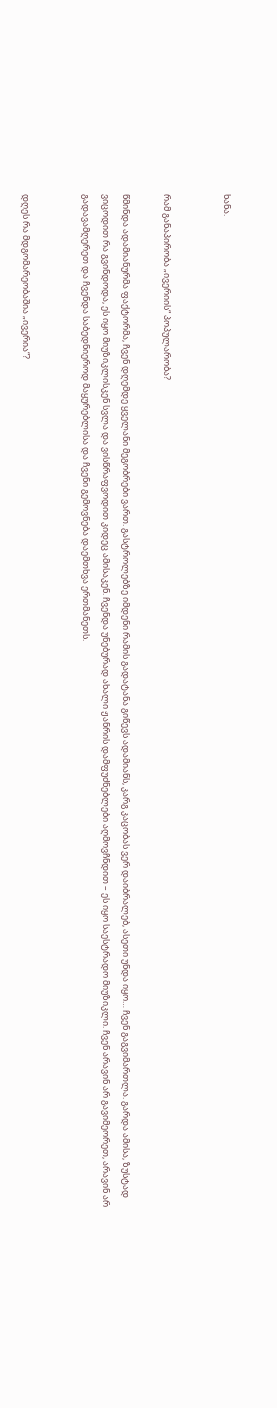ხანა.


რამ განაპირობა „ივერიის“ პოპულარობა?

წმინდა ადამიანურმა ფაქტორმა, ჩვენ დღემდე ყველანი მეგობრები ვართ. გასტროლებზე იმდენი რამის გადატანა გიწევს ადამიანს, კარგ კაცობას ვერ დაიბრალებ, ასეთი უნდა იყო… ჩვენ გაგვიმართლა. გარდა ამისა, ზუსტად ვიცოდით რა გვინდოდა, ეს იყო მიუზიკლისკენ სვლა და ვისწრაფვოდით კიდეც ამისაკენ. ჩვენდა უნებურად ახალი ჟანრის დამფუძნებლები აღმოვჩნდით – ეს იყო საესტრადო მიუზიკლი. ჩვენ არავინ არ გავიმეორეთ, არავინ არ გადავამღერეთ და ჩვენდა საბედნიეროდ მაყურებლისა და ჩვენი გემოვნება დაემთხვა ერთმანეთს.


დღეს რა მდგომარეობაშია „ივერია“?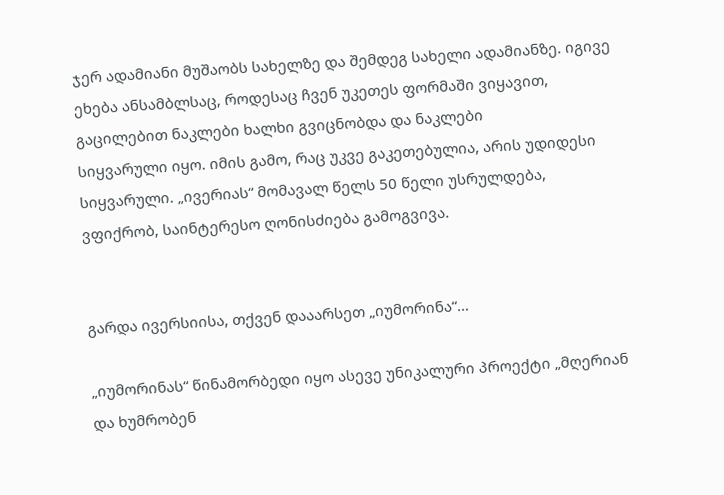ჯერ ადამიანი მუშაობს სახელზე და შემდეგ სახელი ადამიანზე. იგივე ეხება ანსამბლსაც, როდესაც ჩვენ უკეთეს ფორმაში ვიყავით, გაცილებით ნაკლები ხალხი გვიცნობდა და ნაკლები
სიყვარული იყო. იმის გამო, რაც უკვე გაკეთებულია, არის უდიდესი სიყვარული. „ივერიას“ მომავალ წელს 50 წელი უსრულდება, ვფიქრობ, საინტერესო ღონისძიება გამოგვივა.


გარდა ივერსიისა, თქვენ დააარსეთ „იუმორინა“…

„იუმორინას“ წინამორბედი იყო ასევე უნიკალური პროექტი „მღერიან და ხუმრობენ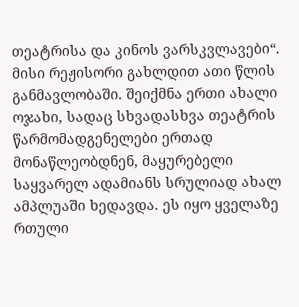თეატრისა და კინოს ვარსკვლავები“. მისი რეჟისორი გახლდით ათი წლის განმავლობაში. შეიქმნა ერთი ახალი ოჯახი, სადაც სხვადასხვა თეატრის წარმომადგენელები ერთად მონაწლეობდნენ, მაყურებელი საყვარელ ადამიანს სრულიად ახალ ამპლუაში ხედავდა. ეს იყო ყველაზე რთული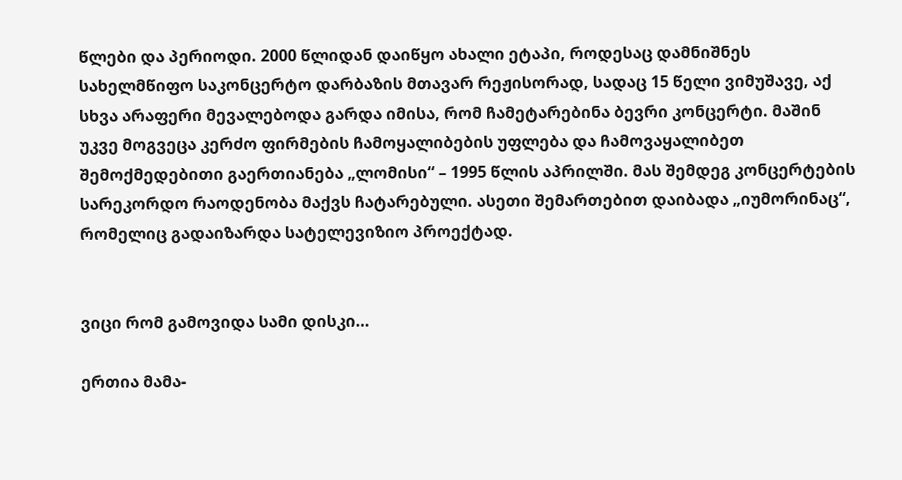წლები და პერიოდი. 2000 წლიდან დაიწყო ახალი ეტაპი, როდესაც დამნიშნეს სახელმწიფო საკონცერტო დარბაზის მთავარ რეჟისორად, სადაც 15 წელი ვიმუშავე, აქ სხვა არაფერი მევალებოდა გარდა იმისა, რომ ჩამეტარებინა ბევრი კონცერტი. მაშინ უკვე მოგვეცა კერძო ფირმების ჩამოყალიბების უფლება და ჩამოვაყალიბეთ შემოქმედებითი გაერთიანება „ლომისი“ – 1995 წლის აპრილში. მას შემდეგ კონცერტების სარეკორდო რაოდენობა მაქვს ჩატარებული. ასეთი შემართებით დაიბადა „იუმორინაც“, რომელიც გადაიზარდა სატელევიზიო პროექტად.


ვიცი რომ გამოვიდა სამი დისკი…

ერთია მამა-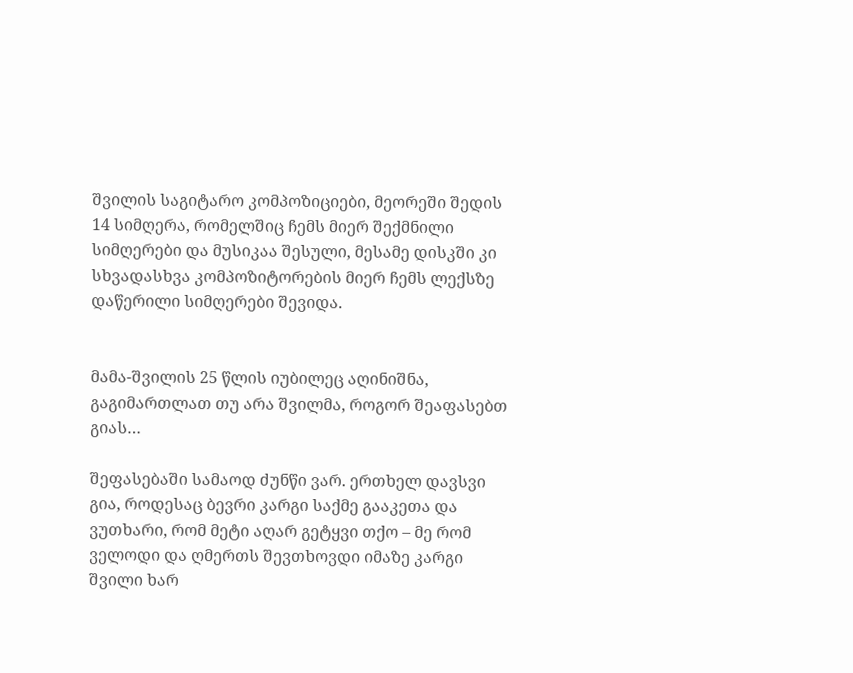შვილის საგიტარო კომპოზიციები, მეორეში შედის 14 სიმღერა, რომელშიც ჩემს მიერ შექმნილი სიმღერები და მუსიკაა შესული, მესამე დისკში კი სხვადასხვა კომპოზიტორების მიერ ჩემს ლექსზე დაწერილი სიმღერები შევიდა.


მამა-შვილის 25 წლის იუბილეც აღინიშნა, გაგიმართლათ თუ არა შვილმა, როგორ შეაფასებთ გიას…

შეფასებაში სამაოდ ძუნწი ვარ. ერთხელ დავსვი გია, როდესაც ბევრი კარგი საქმე გააკეთა და ვუთხარი, რომ მეტი აღარ გეტყვი თქო – მე რომ ველოდი და ღმერთს შევთხოვდი იმაზე კარგი შვილი ხარ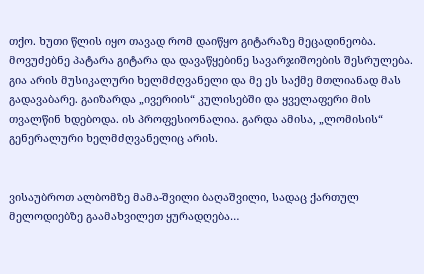თქო. ხუთი წლის იყო თავად რომ დაიწყო გიტარაზე მეცადინეობა. მოვუძებნე პატარა გიტარა და დავაწყებინე სავარჯიშოების შესრულება. გია არის მუსიკალური ხელმძღვანელი და მე ეს საქმე მთლიანად მას გადავაბარე. გაიზარდა „ივერიის“ კულისებში და ყველაფერი მის თვალწინ ხდებოდა. ის პროფესიონალია. გარდა ამისა, „ლომისის“ გენერალური ხელმძღვანელიც არის.


ვისაუბროთ ალბომზე მამა-შვილი ბაღაშვილი, სადაც ქართულ მელოდიებზე გაამახვილეთ ყურადღება…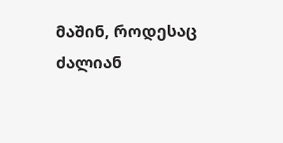მაშინ, როდესაც ძალიან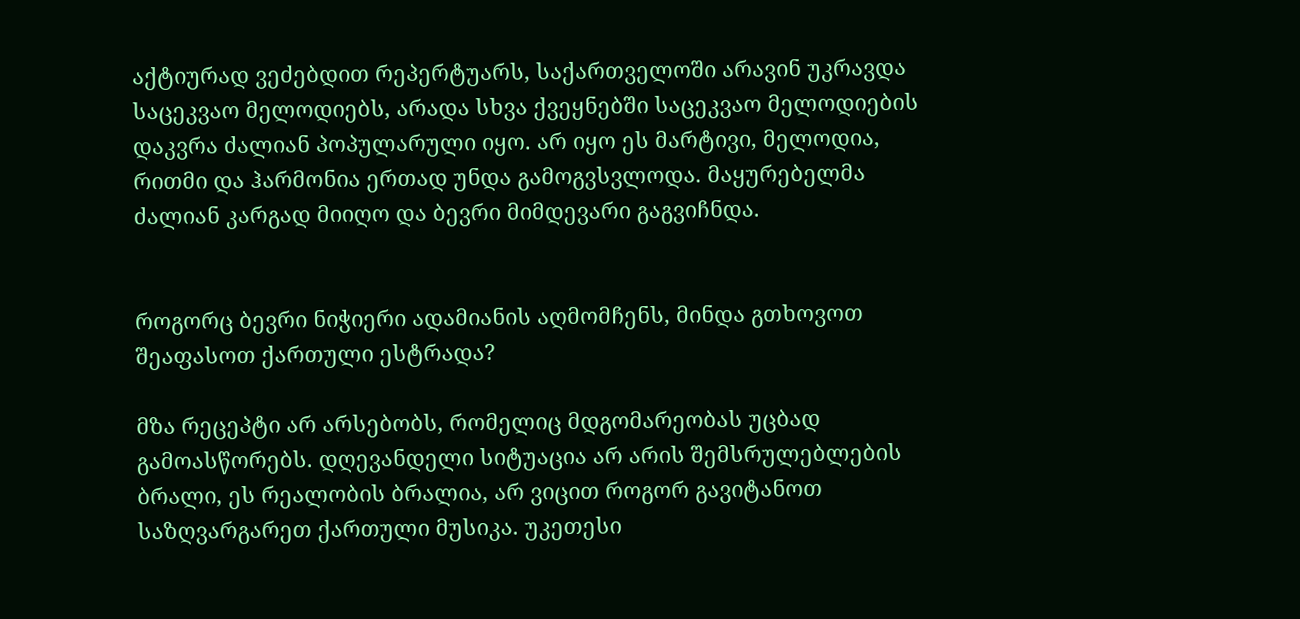აქტიურად ვეძებდით რეპერტუარს, საქართველოში არავინ უკრავდა საცეკვაო მელოდიებს, არადა სხვა ქვეყნებში საცეკვაო მელოდიების დაკვრა ძალიან პოპულარული იყო. არ იყო ეს მარტივი, მელოდია, რითმი და ჰარმონია ერთად უნდა გამოგვსვლოდა. მაყურებელმა ძალიან კარგად მიიღო და ბევრი მიმდევარი გაგვიჩნდა.


როგორც ბევრი ნიჭიერი ადამიანის აღმომჩენს, მინდა გთხოვოთ შეაფასოთ ქართული ესტრადა?

მზა რეცეპტი არ არსებობს, რომელიც მდგომარეობას უცბად გამოასწორებს. დღევანდელი სიტუაცია არ არის შემსრულებლების ბრალი, ეს რეალობის ბრალია, არ ვიცით როგორ გავიტანოთ საზღვარგარეთ ქართული მუსიკა. უკეთესი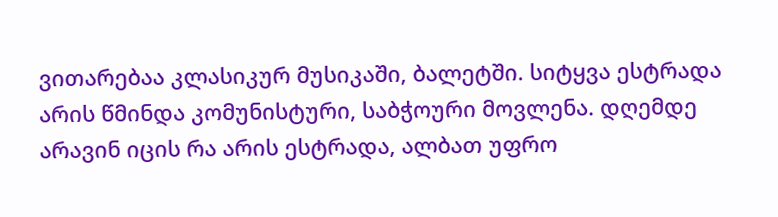ვითარებაა კლასიკურ მუსიკაში, ბალეტში. სიტყვა ესტრადა არის წმინდა კომუნისტური, საბჭოური მოვლენა. დღემდე არავინ იცის რა არის ესტრადა, ალბათ უფრო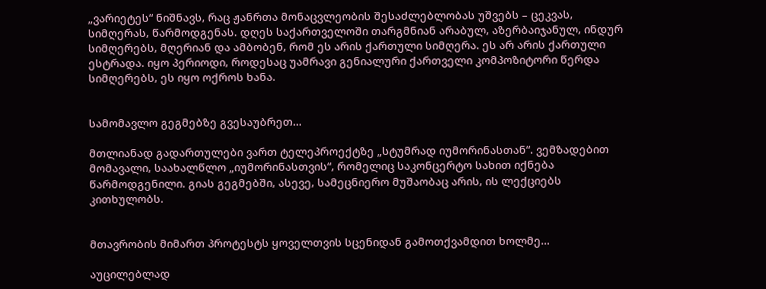„ვარიეტეს“ ნიშნავს, რაც ჟანრთა მონაცვლეობის შესაძლებლობას უშვებს – ცეკვას, სიმღერას, წარმოდგენას. დღეს საქართველოში თარგმნიან არაბულ, აზერბაიჯანულ, ინდურ სიმღერებს, მღერიან და ამბობენ, რომ ეს არის ქართული სიმღერა. ეს არ არის ქართული ესტრადა. იყო პერიოდი, როდესაც უამრავი გენიალური ქართველი კომპოზიტორი წერდა სიმღერებს, ეს იყო ოქროს ხანა.


სამომავლო გეგმებზე გვესაუბრეთ…

მთლიანად გადართულები ვართ ტელეპროექტზე „სტუმრად იუმორინასთან“. ვემზადებით მომავალი, საახალწლო „იუმორინასთვის“, რომელიც საკონცერტო სახით იქნება წარმოდგენილი. გიას გეგმებში, ასევე, სამეცნიერო მუშაობაც არის, ის ლექციებს კითხულობს.


მთავრობის მიმართ პროტესტს ყოველთვის სცენიდან გამოთქვამდით ხოლმე…

აუცილებლად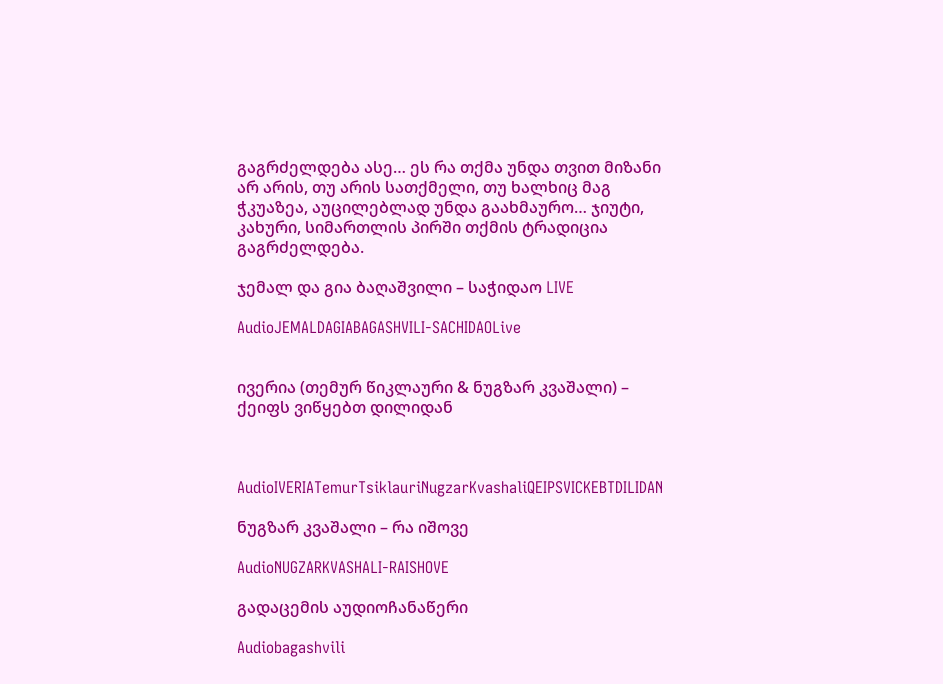გაგრძელდება ასე… ეს რა თქმა უნდა თვით მიზანი არ არის, თუ არის სათქმელი, თუ ხალხიც მაგ ჭკუაზეა, აუცილებლად უნდა გაახმაურო… ჯიუტი, კახური, სიმართლის პირში თქმის ტრადიცია გაგრძელდება.

ჯემალ და გია ბაღაშვილი – საჭიდაო LIVE

AudioJEMALDAGIABAGASHVILI-SACHIDAOLive


ივერია (თემურ წიკლაური & ნუგზარ კვაშალი) – ქეიფს ვიწყებთ დილიდან



AudioIVERIATemurTsiklauriNugzarKvashaliQEIPSVICKEBTDILIDAN

ნუგზარ კვაშალი – რა იშოვე

AudioNUGZARKVASHALI-RAISHOVE

გადაცემის აუდიოჩანაწერი

Audiobagashvili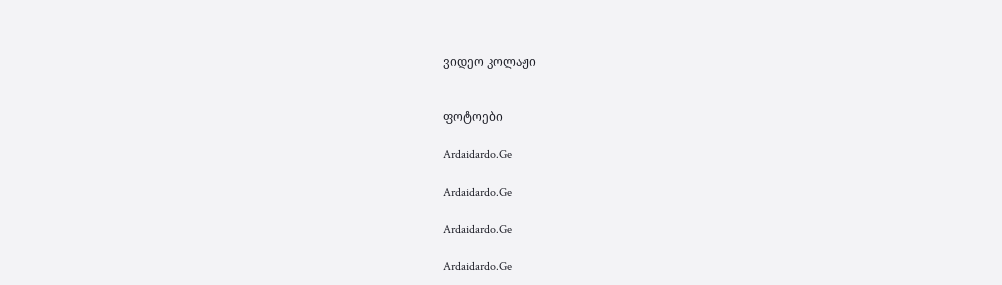ვიდეო კოლაჟი


ფოტოები

Ardaidardo.Ge

Ardaidardo.Ge

Ardaidardo.Ge

Ardaidardo.Ge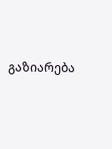გაზიარება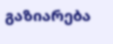გაზიარება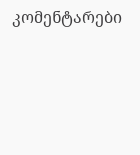კომენტარები